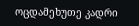ოცდამეხუთე კადრი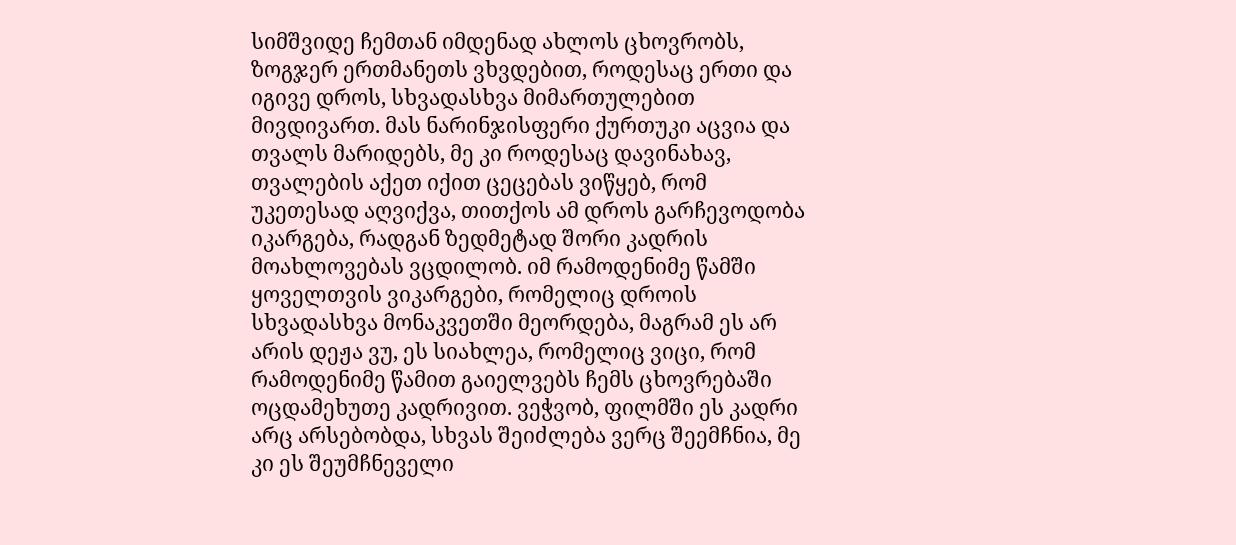სიმშვიდე ჩემთან იმდენად ახლოს ცხოვრობს, ზოგჯერ ერთმანეთს ვხვდებით, როდესაც ერთი და იგივე დროს, სხვადასხვა მიმართულებით მივდივართ. მას ნარინჯისფერი ქურთუკი აცვია და თვალს მარიდებს, მე კი როდესაც დავინახავ, თვალების აქეთ იქით ცეცებას ვიწყებ, რომ უკეთესად აღვიქვა, თითქოს ამ დროს გარჩევოდობა იკარგება, რადგან ზედმეტად შორი კადრის მოახლოვებას ვცდილობ. იმ რამოდენიმე წამში ყოველთვის ვიკარგები, რომელიც დროის სხვადასხვა მონაკვეთში მეორდება, მაგრამ ეს არ არის დეჟა ვუ, ეს სიახლეა, რომელიც ვიცი, რომ რამოდენიმე წამით გაიელვებს ჩემს ცხოვრებაში ოცდამეხუთე კადრივით. ვეჭვობ, ფილმში ეს კადრი არც არსებობდა, სხვას შეიძლება ვერც შეემჩნია, მე კი ეს შეუმჩნეველი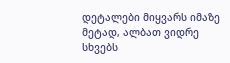დეტალები მიყვარს იმაზე მეტად, ალბათ ვიდრე სხვებს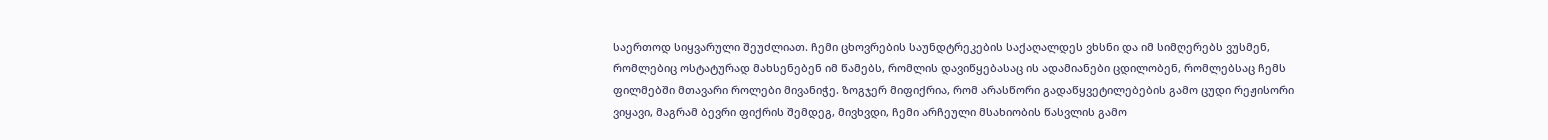საერთოდ სიყვარული შეუძლიათ. ჩემი ცხოვრების საუნდტრეკების საქაღალდეს ვხსნი და იმ სიმღერებს ვუსმენ, რომლებიც ოსტატურად მახსენებენ იმ წამებს, რომლის დავიწყებასაც ის ადამიანები ცდილობენ, რომლებსაც ჩემს ფილმებში მთავარი როლები მივანიჭე. ზოგჯერ მიფიქრია, რომ არასწორი გადაწყვეტილებების გამო ცუდი რეჟისორი ვიყავი, მაგრამ ბევრი ფიქრის შემდეგ, მივხვდი, ჩემი არჩეული მსახიობის წასვლის გამო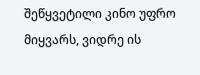შეწყვეტილი კინო უფრო მიყვარს, ვიდრე ის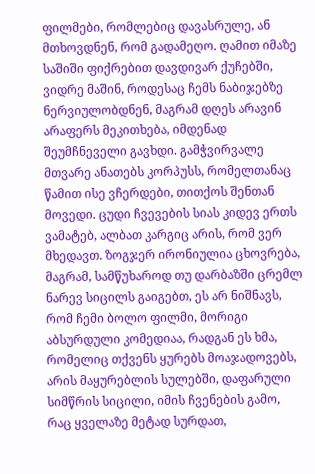ფილმები, რომლებიც დავასრულე, ან მთხოვდნენ, რომ გადამეღო. ღამით იმაზე საშიში ფიქრებით დავდივარ ქუჩებში, ვიდრე მაშინ, როდესაც ჩემს ნაბიჯებზე ნერვიულობდნენ, მაგრამ დღეს არავინ არაფერს მეკითხება, იმდენად შეუმჩნეველი გავხდი. გამჭვირვალე მთვარე ანათებს კორპუსს, რომელთანაც წამით ისე ვჩერდები, თითქოს შენთან მოვედი. ცუდი ჩვევების სიას კიდევ ერთს ვამატებ, ალბათ კარგიც არის, რომ ვერ მხედავთ. ზოგჯერ ირონიულია ცხოვრება, მაგრამ, სამწუხაროდ თუ დარბაზში ცრემლ ნარევ სიცილს გაიგებთ, ეს არ ნიშნავს, რომ ჩემი ბოლო ფილმი, მორიგი აბსურდული კომედიაა, რადგან ეს ხმა, რომელიც თქვენს ყურებს მოაჯადოვებს, არის მაყურებლის სულებში, დაფარული სიმწრის სიცილი, იმის ჩვენების გამო, რაც ყველაზე მეტად სურდათ,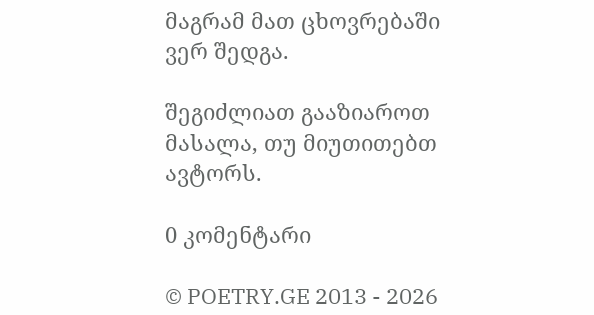მაგრამ მათ ცხოვრებაში ვერ შედგა.

შეგიძლიათ გააზიაროთ მასალა, თუ მიუთითებთ ავტორს.

0 კომენტარი

© POETRY.GE 2013 - 2026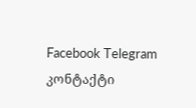Facebook Telegram კონტაქტი